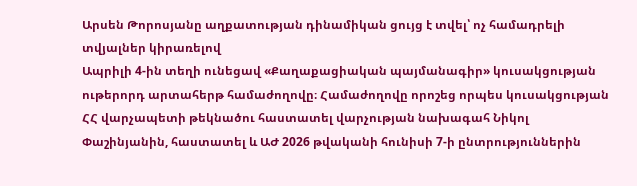Արսեն Թորոսյանը աղքատության դինամիկան ցույց է տվել՝ ոչ համադրելի տվյալներ կիրառելով
Ապրիլի 4-ին տեղի ունեցավ «Քաղաքացիական պայմանագիր» կուսակցության ութերորդ արտահերթ համաժողովը։ Համաժողովը որոշեց որպես կուսակցության ՀՀ վարչապետի թեկնածու հաստատել վարչության նախագահ Նիկոլ Փաշինյանին, հաստատել և ԱԺ 2026 թվականի հունիսի 7-ի ընտրություններին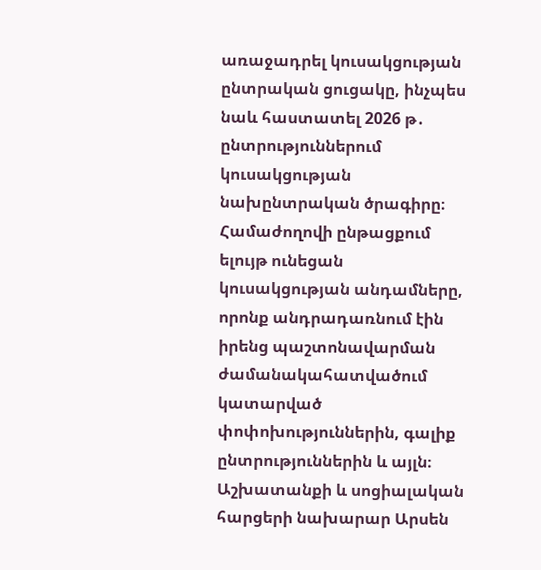առաջադրել կուսակցության ընտրական ցուցակը, ինչպես նաև հաստատել 2026 թ․ ընտրություններում կուսակցության նախընտրական ծրագիրը։ Համաժողովի ընթացքում ելույթ ունեցան կուսակցության անդամները, որոնք անդրադառնում էին իրենց պաշտոնավարման ժամանակահատվածում կատարված փոփոխություններին, գալիք ընտրություններին և այլն։
Աշխատանքի և սոցիալական հարցերի նախարար Արսեն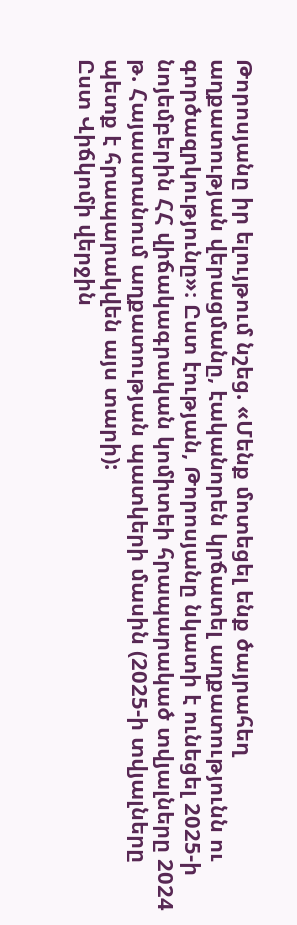Թորոսյանը իր ելույթում նշեց. «Մենք մոտեցել ենք ծայրահեղ աղքատության վերացմանը, էականորեն կրճատել աղքատությունն ու գործազրկությունը»։ Ըստ էության, Թորոսյանը նկատի է ունեցել 2025-ի նոյեմբերին ՀՀ վիճակագրական կոմիտեի հրապարակած տվյալները 2024 թ. Հայաստանում աղքատության պատկերի մասին (2025-ի տվյալները պետք է հրապարակվեն այս տարի):
Ըստ Վիճկոմի վերջին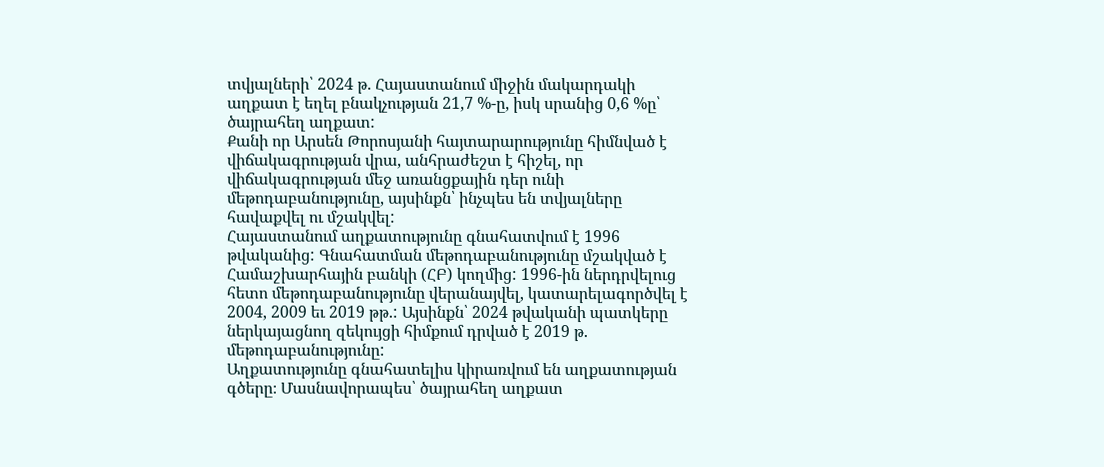տվյալների՝ 2024 թ. Հայաստանում միջին մակարդակի աղքատ է եղել բնակչության 21,7 %-ը, իսկ սրանից 0,6 %ը՝ ծայրահեղ աղքատ:
Քանի որ Արսեն Թորոսյանի հայտարարությունը հիմնված է վիճակագրության վրա, անհրաժեշտ է հիշել, որ վիճակագրության մեջ առանցքային դեր ունի մեթոդաբանությունը, այսինքն՝ ինչպես են տվյալները հավաքվել ու մշակվել:
Հայաստանում աղքատությունը գնահատվում է 1996 թվականից: Գնահատման մեթոդաբանությունը մշակված է Համաշխարհային բանկի (ՀԲ) կողմից: 1996-ին ներդրվելուց հետո մեթոդաբանությունը վերանայվել, կատարելագործվել է 2004, 2009 եւ 2019 թթ.: Այսինքն՝ 2024 թվականի պատկերը ներկայացնող զեկույցի հիմքում դրված է 2019 թ. մեթոդաբանությունը:
Աղքատությունը գնահատելիս կիրառվում են աղքատության գծերը։ Մասնավորապես՝ ծայրահեղ աղքատ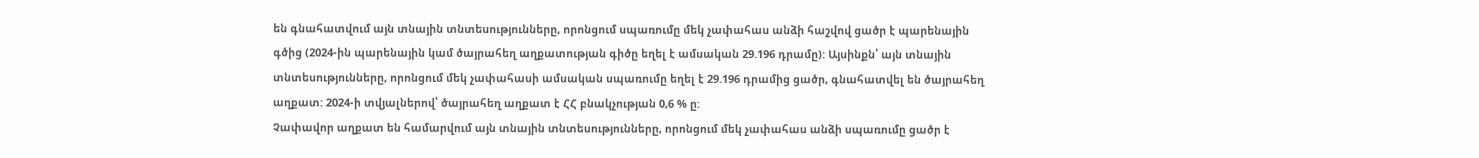են գնահատվում այն տնային տնտեսությունները, որոնցում սպառումը մեկ չափահաս անձի հաշվով ցածր է պարենային գծից (2024-ին պարենային կամ ծայրահեղ աղքատության գիծը եղել է ամսական 29.196 դրամը): Այսինքն՝ այն տնային տնտեսությունները, որոնցում մեկ չափահասի ամսական սպառումը եղել է 29.196 դրամից ցածր, գնահատվել են ծայրահեղ աղքատ: 2024-ի տվյալներով՝ ծայրահեղ աղքատ է ՀՀ բնակչության 0,6 % ը:
Չափավոր աղքատ են համարվում այն տնային տնտեսությունները, որոնցում մեկ չափահաս անձի սպառումը ցածր է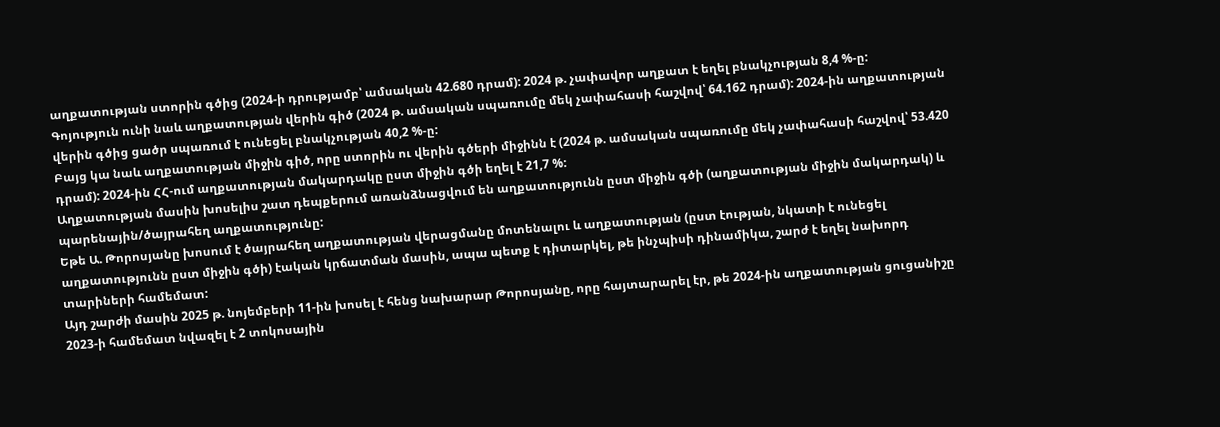աղքատության ստորին գծից (2024-ի դրությամբ՝ ամսական 42.680 դրամ): 2024 թ. չափավոր աղքատ է եղել բնակչության 8,4 %-ը:
Գոյություն ունի նաև աղքատության վերին գիծ (2024 թ. ամսական սպառումը մեկ չափահասի հաշվով՝ 64.162 դրամ): 2024-ին աղքատության վերին գծից ցածր սպառում է ունեցել բնակչության 40,2 %-ը:
Բայց կա նաև աղքատության միջին գիծ, որը ստորին ու վերին գծերի միջինն է (2024 թ. ամսական սպառումը մեկ չափահասի հաշվով՝ 53.420 դրամ): 2024-ին ՀՀ-ում աղքատության մակարդակը ըստ միջին գծի եղել է 21,7 %:
Աղքատության մասին խոսելիս շատ դեպքերում առանձնացվում են աղքատությունն ըստ միջին գծի (աղքատության միջին մակարդակ) և պարենային/ծայրահեղ աղքատությունը:
Եթե Ա. Թորոսյանը խոսում է ծայրահեղ աղքատության վերացմանը մոտենալու և աղքատության (ըստ էության, նկատի է ունեցել աղքատությունն ըստ միջին գծի) էական կրճատման մասին, ապա պետք է դիտարկել, թե ինչպիսի դինամիկա, շարժ է եղել նախորդ տարիների համեմատ:
Այդ շարժի մասին 2025 թ. նոյեմբերի 11-ին խոսել է հենց նախարար Թորոսյանը, որը հայտարարել էր, թե 2024-ին աղքատության ցուցանիշը 2023-ի համեմատ նվազել է 2 տոկոսային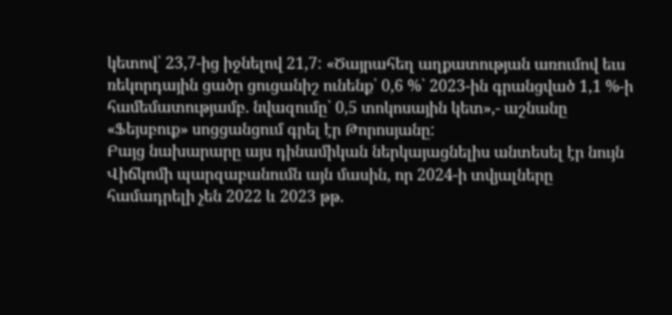կետով՝ 23,7-ից իջնելով 21,7: «Ծայրահեղ աղքատության առումով եւս ռեկորդային ցածր ցուցանիշ ունենք՝ 0,6 %՝ 2023-ին գրանցված 1,1 %-ի համեմատությամբ. նվազումը՝ 0,5 տոկոսային կետ»,- աշնանը «Ֆեյսբուք» սոցցանցում գրել էր Թորոսյանը:
Բայց նախարարը այս դինամիկան ներկայացնելիս անտեսել էր նույն Վիճկոմի պարզաբանումն այն մասին, որ 2024-ի տվյալները համադրելի չեն 2022 և 2023 թթ.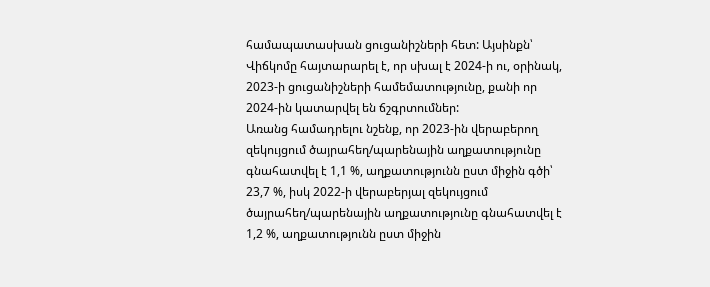համապատասխան ցուցանիշների հետ: Այսինքն՝ Վիճկոմը հայտարարել է, որ սխալ է 2024-ի ու, օրինակ, 2023-ի ցուցանիշների համեմատությունը, քանի որ 2024-ին կատարվել են ճշգրտումներ:
Առանց համադրելու նշենք, որ 2023-ին վերաբերող զեկույցում ծայրահեղ/պարենային աղքատությունը գնահատվել է 1,1 %, աղքատությունն ըստ միջին գծի՝ 23,7 %, իսկ 2022-ի վերաբերյալ զեկույցում ծայրահեղ/պարենային աղքատությունը գնահատվել է 1,2 %, աղքատությունն ըստ միջին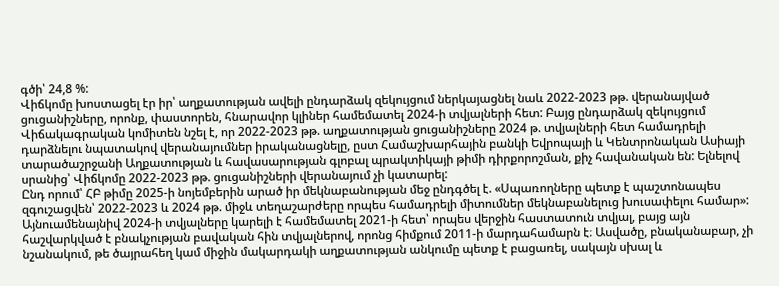գծի՝ 24,8 %:
Վիճկոմը խոստացել էր իր՝ աղքատության ավելի ընդարձակ զեկույցում ներկայացնել նաև 2022-2023 թթ. վերանայված ցուցանիշները, որոնք, փաստորեն, հնարավոր կլիներ համեմատել 2024-ի տվյալների հետ: Բայց ընդարձակ զեկույցում Վիճակագրական կոմիտեն նշել է, որ 2022-2023 թթ. աղքատության ցուցանիշները 2024 թ. տվյալների հետ համադրելի դարձնելու նպատակով վերանայումներ իրականացնելը, ըստ Համաշխարհային բանկի Եվրոպայի և Կենտրոնական Ասիայի տարածաշրջանի Աղքատության և հավասարության գլոբալ պրակտիկայի թիմի դիրքորոշման, քիչ հավանական են: Ելնելով սրանից՝ Վիճկոմը 2022-2023 թթ. ցուցանիշների վերանայում չի կատարել:
Ընդ որում՝ ՀԲ թիմը 2025-ի նոյեմբերին արած իր մեկնաբանության մեջ ընդգծել է. «Սպառողները պետք է պաշտոնապես զգուշացվեն՝ 2022-2023 և 2024 թթ. միջև տեղաշարժերը որպես համադրելի միտումներ մեկնաբանելուց խուսափելու համար»:
Այնուամենայնիվ 2024-ի տվյալները կարելի է համեմատել 2021-ի հետ՝ որպես վերջին հաստատուն տվյալ, բայց այն հաշվարկված է բնակչության բավական հին տվյալներով, որոնց հիմքում 2011-ի մարդահամարն է։ Ասվածը, բնականաբար, չի նշանակում, թե ծայրահեղ կամ միջին մակարդակի աղքատության անկումը պետք է բացառել, սակայն սխալ և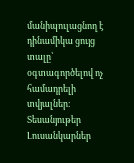մանիպուլացնող է դինամիկա ցույց տալը՝ օգտագործելով ոչ համադրելի տվյալներ։
Տեսանյութեր
Լուսանկարներ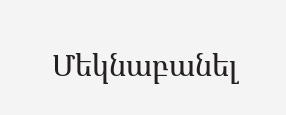Մեկնաբանել